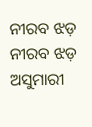ନୀରବ ଝଡ଼
ନୀରବ ଝଡ଼
ଅସୁମାରୀ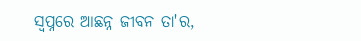ସ୍ବପ୍ନରେ ଆଛନ୍ନ ଜୀବନ ତା'ର,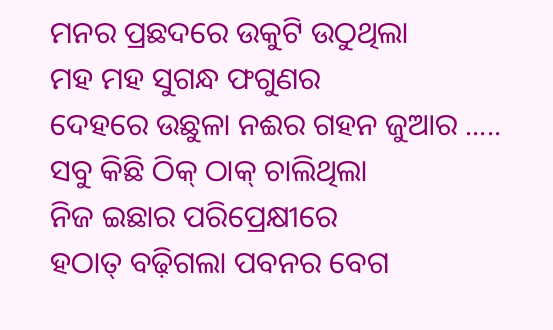ମନର ପ୍ରଛଦରେ ଉକୁଟି ଉଠୁଥିଲା
ମହ ମହ ସୁଗନ୍ଧ ଫଗୁଣର
ଦେହରେ ଉଛୁଳା ନଈର ଗହନ ଜୁଆର .....
ସବୁ କିଛି ଠିକ୍ ଠାକ୍ ଚାଲିଥିଲା
ନିଜ ଇଛାର ପରିପ୍ରେକ୍ଷୀରେ
ହଠାତ୍ ବଢ଼ିଗଲା ପବନର ବେଗ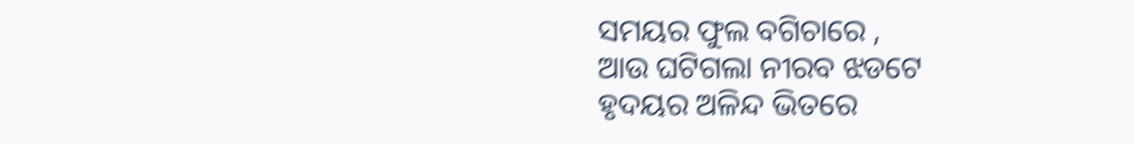ସମୟର ଫୁଲ ବଗିଚାରେ ,
ଆଉ ଘଟିଗଲା ନୀରବ ଝଡଟେ
ହୃଦୟର ଅଳିନ୍ଦ ଭିତରେ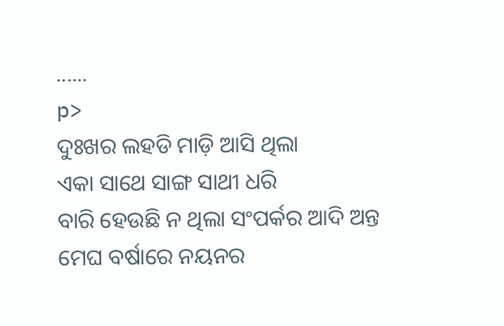......
p>
ଦୁଃଖର ଲହଡି ମାଡ଼ି ଆସି ଥିଲା
ଏକା ସାଥେ ସାଙ୍ଗ ସାଥୀ ଧରି
ବାରି ହେଉଛି ନ ଥିଲା ସଂପର୍କର ଆଦି ଅନ୍ତ
ମେଘ ବର୍ଷାରେ ନୟନର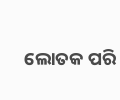ଲୋତକ ପରି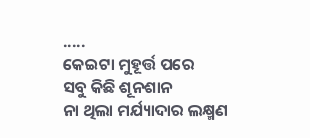.....
କେଇଟା ମୁହୂର୍ତ୍ତ ପରେ
ସବୁ କିଛି ଶୂନଶାନ
ନା ଥିଲା ମର୍ଯ୍ୟାଦାର ଲକ୍ଷ୍ମଣ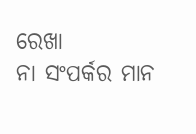ରେଖା
ନା ସଂପର୍କର ମାନ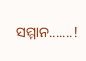ସମ୍ମାନ.......!